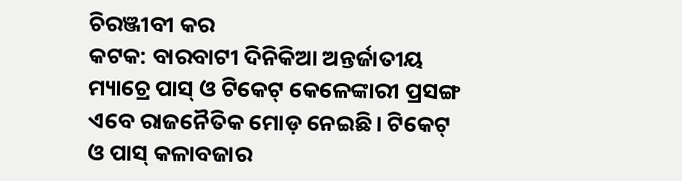ଚିରଞ୍ଜୀବୀ କର
କଟକ: ବାରବାଟୀ ଦିନିକିଆ ଅନ୍ତର୍ଜାତୀୟ ମ୍ୟାଚ୍ରେ ପାସ୍ ଓ ଟିକେଟ୍ କେଳେଙ୍କାରୀ ପ୍ରସଙ୍ଗ ଏବେ ରାଜନୈତିକ ମୋଡ଼ ନେଇଛି। ଟିକେଟ୍ ଓ ପାସ୍ କଳାବଜାର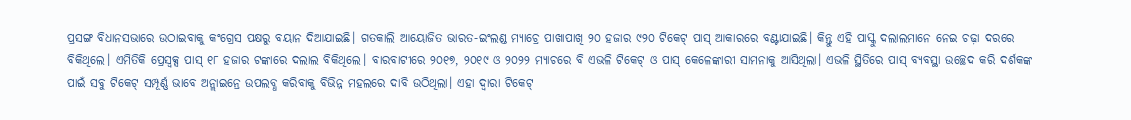ପ୍ରସଙ୍ଗ ବିଧାନସଭାରେ ଉଠାଇବାକୁ କଂଗ୍ରେସ ପକ୍ଷରୁ ବୟାନ ଦିଆଯାଇଛି। ଗତକାଲି ଆୟୋଜିତ ଭାରତ-ଇଂଲଣ୍ଡ ମ୍ୟାଚ୍ରେ ପାଖାପାଖି ୨୦ ହଜାର ୯୨୦ ଟିକେଟ୍ ପାସ୍ ଆକାରରେ ବଣ୍ଟାଯାଇଛି। କିନ୍ତୁ ଏହି ପାସ୍କୁ ଦଲାଲମାନେ ନେଇ ଚଢ଼ା ଦରରେ ବିକିଥିଲେ। ଏମିତିକି ପ୍ରେସ୍ବକ୍ସ ପାସ୍ ୧୮ ହଜାର ଟଙ୍କାରେ ଦଲାଲ ବିକିଥିଲେ। ବାରବାଟୀରେ ୨୦୧୭, ୨୦୧୯ ଓ ୨୦୨୨ ମ୍ୟାଚରେ ବି ଏଭଳି ଟିକେଟ୍ ଓ ପାସ୍ କେଳେଙ୍କାରୀ ସାମନାକୁ ଆସିଥିଲା। ଏଭଳି ସ୍ଥିତିରେ ପାସ୍ ବ୍ୟବସ୍ଥା ଉଚ୍ଛେଦ କରି ଦର୍ଶକଙ୍କ ପାଇଁ ସବୁ ଟିକେଟ୍ ସମ୍ପୂର୍ଣ୍ଣ ଭାବେ ଅନ୍ଲାଇନ୍ରେ ଉପଲବ୍ଧ କରିବାକୁ ବିଭିନ୍ନ ମହଲରେ ଦାବି ଉଠିଥିଲା। ଏହା ଦ୍ବାରା ଟିକେଟ୍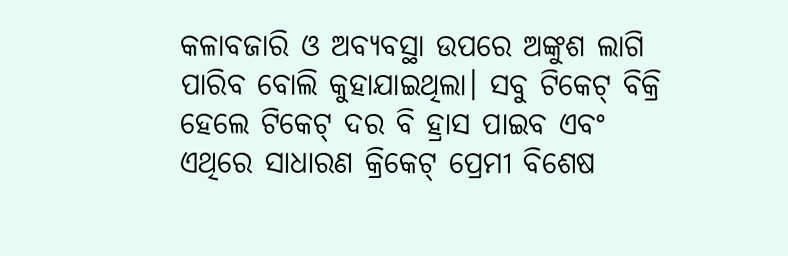କଳାବଜାରି ଓ ଅବ୍ୟବସ୍ଥା ଉପରେ ଅଙ୍କୁଶ ଲାଗି ପାରିବ ବୋଲି କୁହାଯାଇଥିଲା। ସବୁ ଟିକେଟ୍ ବିକ୍ରି ହେଲେ ଟିକେଟ୍ ଦର ବି ହ୍ରାସ ପାଇବ ଏବଂ ଏଥିରେ ସାଧାରଣ କ୍ରିକେଟ୍ ପ୍ରେମୀ ବିଶେଷ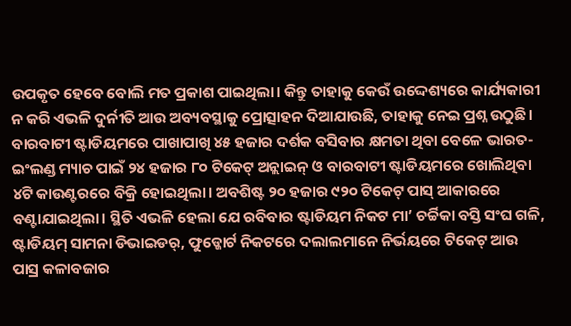ଉପକୃତ ହେବେ ବୋଲି ମତ ପ୍ରକାଶ ପାଇଥିଲା। କିନ୍ତୁ ତାହାକୁ କେଉଁ ଉଦ୍ଦେଶ୍ୟରେ କାର୍ଯ୍ୟକାରୀ ନ କରି ଏଭଳି ଦୁର୍ନୀତି ଆଉ ଅବ୍ୟବସ୍ଥାକୁ ପ୍ରୋତ୍ସାହନ ଦିଆଯାଉଛି, ତାହାକୁ ନେଇ ପ୍ରଶ୍ନ ଉଠୁଛି।
ବାରବାଟୀ ଷ୍ଟାଡିୟମରେ ପାଖାପାଖି ୪୫ ହଜାର ଦର୍ଶକ ବସିବାର କ୍ଷମତା ଥିବା ବେଳେ ଭାରତ-ଇଂଲଣ୍ଡ ମ୍ୟାଚ ପାଇଁ ୨୪ ହଜାର ୮୦ ଟିକେଟ୍ ଅନ୍ଲାଇନ୍ ଓ ବାରବାଟୀ ଷ୍ଟାଡିୟମରେ ଖୋଲିଥିବା ୪ଟି କାଉଣ୍ଟରରେ ବିକ୍ରି ହୋଇଥିଲା। ଅବଶିଷ୍ଟ ୨୦ ହଜାର ୯୨୦ ଟିକେଟ୍ ପାସ୍ ଆକାରରେ ବଣ୍ଟାଯାଇଥିଲା। ସ୍ଥିତି ଏଭଳି ହେଲା ଯେ ରବିବାର ଷ୍ଟାଡିୟମ ନିକଟ ମା’ ଚର୍ଚ୍ଚିକା ବସ୍ତି ସଂଘ ଗଳି, ଷ୍ଟାଡିୟମ୍ ସାମନା ଡିଭାଇଡର୍, ଫୁଡ୍କୋର୍ଟ ନିକଟରେ ଦଲାଲମାନେ ନିର୍ଭୟରେ ଟିକେଟ୍ ଆଉ ପାସ୍ର କଳାବଜାର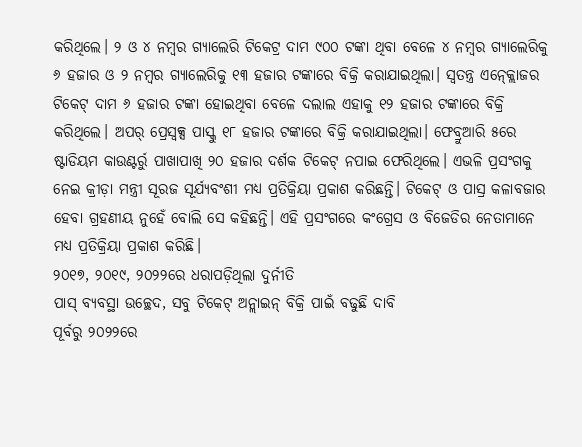କରିଥିଲେ। ୨ ଓ ୪ ନମ୍ବର ଗ୍ୟାଲେରି ଟିକେଟ୍ର ଦାମ ୯୦୦ ଟଙ୍କା ଥିବା ବେଳେ ୪ ନମ୍ବର ଗ୍ୟାଲେରିକୁ ୬ ହଜାର ଓ ୨ ନମ୍ବର ଗ୍ୟାଲେରିକୁ ୧୩ ହଜାର ଟଙ୍କାରେ ବିକ୍ରି କରାଯାଇଥିଲା। ସ୍ବତନ୍ତ୍ର ଏନ୍କ୍ଲୋଜର ଟିକେଟ୍ ଦାମ ୬ ହଜାର ଟଙ୍କା ହୋଇଥିବା ବେଳେ ଦଲାଲ ଏହାକୁ ୧୨ ହଜାର ଟଙ୍କାରେ ବିକ୍ରି କରିଥିଲେ। ଅପର୍ ପ୍ରେସ୍ବକ୍ସ ପାସ୍କୁ ୧୮ ହଜାର ଟଙ୍କାରେ ବିକ୍ରି କରାଯାଇଥିଲା। ଫେବ୍ରୁଆରି ୫ରେ ଷ୍ଟାଡିୟମ କାଉଣ୍ଟର୍ରୁ ପାଖାପାଖି ୨୦ ହଜାର ଦର୍ଶକ ଟିକେଟ୍ ନପାଇ ଫେରିଥିଲେ। ଏଭଳି ପ୍ରସଂଗକୁ ନେଇ କ୍ରୀଡ଼ା ମନ୍ତ୍ରୀ ସୂରଜ ସୂର୍ଯ୍ୟବଂଶୀ ମଧ୍ୟ ପ୍ରତିକ୍ରିୟା ପ୍ରକାଶ କରିଛନ୍ତି। ଟିକେଟ୍ ଓ ପାସ୍ର କଳାବଜାର ହେବା ଗ୍ରହଣୀୟ ନୁହେଁ ବୋଲି ସେ କହିଛନ୍ତି। ଏହି ପ୍ରସଂଗରେ କଂଗ୍ରେସ ଓ ବିଜେଡିର ନେତାମାନେ ମଧ୍ୟ ପ୍ରତିକ୍ରିୟା ପ୍ରକାଶ କରିଛି।
୨୦୧୭, ୨୦୧୯, ୨୦୨୨ରେ ଧରାପଡ଼ିଥିଲା ଦୁର୍ନୀତି
ପାସ୍ ବ୍ୟବସ୍ଥା ଉଚ୍ଛେଦ, ସବୁ ଟିକେଟ୍ ଅନ୍ଲାଇନ୍ ବିକ୍ରି ପାଇଁ ବଢୁଛି ଦାବି
ପୂର୍ବରୁ ୨୦୨୨ରେ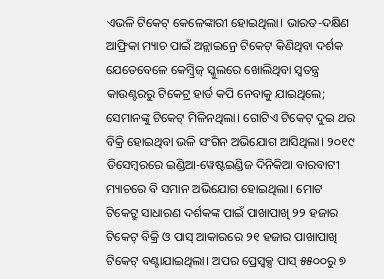ଏଭଳି ଟିକେଟ୍ କେଳେଙ୍କାରୀ ହୋଇଥିଲା। ଭାରତ-ଦକ୍ଷିଣ ଆଫ୍ରିକା ମ୍ୟାଚ ପାଇଁ ଅନ୍ଲାଇନ୍ରେ ଟିକେଟ୍ କିଣିଥିବା ଦର୍ଶକ ଯେତେବେଳେ କେମ୍ବ୍ରିଜ୍ ସ୍କୁଲରେ ଖୋଲିଥିବା ସ୍ବତନ୍ତ୍ର କାଉଣ୍ଟରରୁ ଟିକେଟ୍ର ହାର୍ଡ କପି ନେବାକୁ ଯାଇଥିଲେ; ସେମାନଙ୍କୁ ଟିକେଟ୍ ମିଳିନଥିଲା। ଗୋଟିଏ ଟିକେଟ୍ ଦୁଇ ଥର ବିକ୍ରି ହୋଇଥିବା ଭଳି ସଂଗିନ ଅଭିଯୋଗ ଆସିଥିଲା। ୨୦୧୯ ଡିସେମ୍ବରରେ ଇଣ୍ଡିଆ-ୱେଷ୍ଟଇଣ୍ଡିଜ ଦିନିକିଆ ବାରବାଟୀ ମ୍ୟାଚରେ ବି ସମାନ ଅଭିଯୋଗ ହୋଇଥିଲା। ମୋଟ ଟିକେଟ୍ରୁ ସାଧାରଣ ଦର୍ଶକଙ୍କ ପାଇଁ ପାଖାପାଖି ୨୨ ହଜାର ଟିକେଟ୍ ବିକ୍ରି ଓ ପାସ୍ ଆକାରରେ ୨୧ ହଜାର ପାଖାପାଖି ଟିକେଟ୍ ବଣ୍ଟାଯାଇଥିଲା। ଅପର ପ୍ରେସ୍ବକ୍ସ ପାସ୍ ୫୫୦୦ରୁ ୭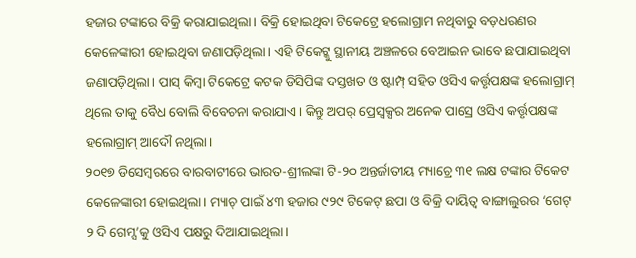ହଜାର ଟଙ୍କାରେ ବିକ୍ରି କରାଯାଇଥିଲା। ବିକ୍ରି ହୋଇଥିବା ଟିକେଟ୍ରେ ହଲୋଗ୍ରାମ ନଥିବାରୁ ବଡ଼ଧରଣର କେଳେଙ୍କାରୀ ହୋଇଥିବା ଜଣାପଡ଼ିଥିଲା। ଏହି ଟିକେଟ୍କୁ ସ୍ଥାନୀୟ ଅଞ୍ଚଳରେ ବେଆଇନ ଭାବେ ଛପାଯାଇଥିବା ଜଣାପଡ଼ିଥିଲା। ପାସ୍ କିମ୍ବା ଟିକେଟ୍ରେ କଟକ ଡିସିପିଙ୍କ ଦସ୍ତଖତ ଓ ଷ୍ଟାମ୍ପ୍ ସହିତ ଓସିଏ କର୍ତ୍ତୃପକ୍ଷଙ୍କ ହଲୋଗ୍ରାମ୍ ଥିଲେ ତାକୁ ବୈଧ ବୋଲି ବିବେଚନା କରାଯାଏ। କିନ୍ତୁ ଅପର୍ ପ୍ରେସ୍ବକ୍ସର ଅନେକ ପାସ୍ରେ ଓସିଏ କର୍ତ୍ତୃପକ୍ଷଙ୍କ ହଲୋଗ୍ରାମ୍ ଆଦୌ ନଥିଲା।
୨୦୧୭ ଡିସେମ୍ବରରେ ବାରବାଟୀରେ ଭାରତ-ଶ୍ରୀଲଙ୍କା ଟି-୨୦ ଅନ୍ତର୍ଜାତୀୟ ମ୍ୟାଚ୍ରେ ୩୧ ଲକ୍ଷ ଟଙ୍କାର ଟିକେଟ କେଳେଙ୍କାରୀ ହୋଇଥିଲା। ମ୍ୟାଚ୍ ପାଇଁ ୪୩ ହଜାର ୯୨୯ ଟିକେଟ୍ ଛପା ଓ ବିକ୍ରି ଦାୟିତ୍ବ ବାଙ୍ଗାଲୁରର ‘ଗେଟ୍ ୨ ଦି ଗେମ୍ସ’କୁ ଓସିଏ ପକ୍ଷରୁ ଦିଆଯାଇଥିଲା।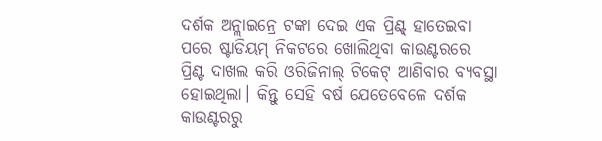ଦର୍ଶକ ଅନ୍ଲାଇନ୍ରେ ଟଙ୍କା ଦେଇ ଏକ ପ୍ରିଣ୍ଟ୍ ହାତେଇବା ପରେ ଷ୍ଟାଡିୟମ୍ ନିକଟରେ ଖୋଲିଥିବା କାଉଣ୍ଟରରେ ପ୍ରିଣ୍ଟ ଦାଖଲ କରି ଓରିଜିନାଲ୍ ଟିକେଟ୍ ଆଣିବାର ବ୍ୟବସ୍ଥା ହୋଇଥିଲା। କିନ୍ତୁ ସେହି ବର୍ଷ ଯେତେବେଳେ ଦର୍ଶକ କାଉଣ୍ଟରରୁ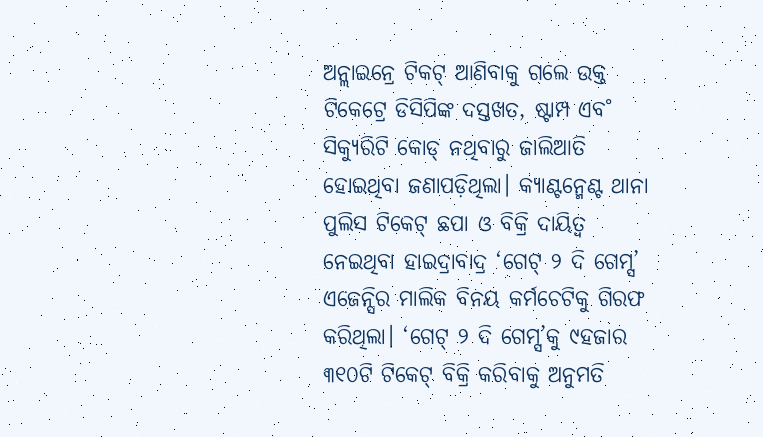ଅନ୍ଲାଇନ୍ରେ ଟିକଟ୍ ଆଣିବାକୁ ଗଲେ ଉକ୍ତ ଟିକେଟ୍ରେ ଡିସିପିଙ୍କ ଦସ୍ତଖତ, ଷ୍ଟାମ୍ପ ଏବ˚ ସିକ୍ୟୁରିଟି କୋଡ୍ ନଥିବାରୁ ଜାଲିଆତି ହୋଇଥିବା ଜଣାପଡ଼ିଥିଲା। କ୍ୟାଣ୍ଟନ୍ମେଣ୍ଟ ଥାନା ପୁଲିସ ଟିକେଟ୍ ଛପା ଓ ବିକ୍ରି ଦାୟିତ୍ବ ନେଇଥିବା ହାଇଦ୍ରାବାଦ୍ର ‘ଗେଟ୍ ୨ ଦି ଗେମ୍ସ’ ଏଜେନ୍ସିର ମାଲିକ ବିନୟ କର୍ମଚେଟିକୁ ଗିରଫ କରିଥିଲା। ‘ଗେଟ୍ ୨ ଦି ଗେମ୍ସ’କୁ ୯ହଜାର ୩୧୦ଟି ଟିକେଟ୍ ବିକ୍ରି କରିବାକୁ ଅନୁମତି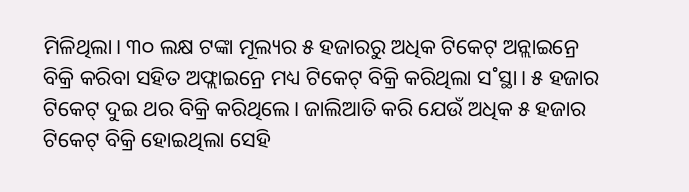ମିଳିଥିଲା। ୩୦ ଲକ୍ଷ ଟଙ୍କା ମୂଲ୍ୟର ୫ ହଜାରରୁ ଅଧିକ ଟିକେଟ୍ ଅନ୍ଲାଇନ୍ରେ ବିକ୍ରି କରିବା ସହିତ ଅଫ୍ଲାଇନ୍ରେ ମଧ୍ୟ ଟିକେଟ୍ ବିକ୍ରି କରିଥିଲା ସ˚ସ୍ଥା। ୫ ହଜାର ଟିକେଟ୍ ଦୁଇ ଥର ବିକ୍ରି କରିଥିଲେ। ଜାଲିଆତି କରି ଯେଉଁ ଅଧିକ ୫ ହଜାର ଟିକେଟ୍ ବିକ୍ରି ହୋଇଥିଲା ସେହି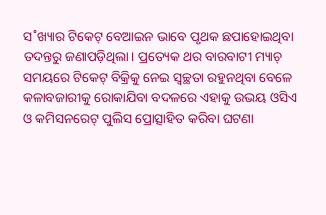ସ˚ଖ୍ୟାର ଟିକେଟ୍ ବେଆଇନ ଭାବେ ପୃଥକ ଛପାହୋଇଥିବା ତଦନ୍ତରୁ ଜଣାପଡ଼ିଥିଲା। ପ୍ରତ୍ୟେକ ଥର ବାରବାଟୀ ମ୍ୟାଚ୍ ସମୟରେ ଟିକେଟ୍ ବିକ୍ରିକୁ ନେଇ ସ୍ବଚ୍ଛତା ରହୁନଥିବା ବେଳେ କଳାବଜାରୀକୁ ରୋକାଯିବା ବଦଳରେ ଏହାକୁ ଉଭୟ ଓସିଏ ଓ କମିସନରେଟ୍ ପୁଲିସ ପ୍ରୋତ୍ସାହିତ କରିବା ଘଟଣା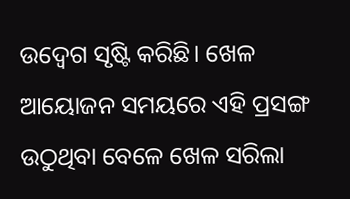ଉଦ୍ବେଗ ସୃଷ୍ଟି କରିଛି। ଖେଳ ଆୟୋଜନ ସମୟରେ ଏହି ପ୍ରସଙ୍ଗ ଉଠୁଥିବା ବେଳେ ଖେଳ ସରିଲା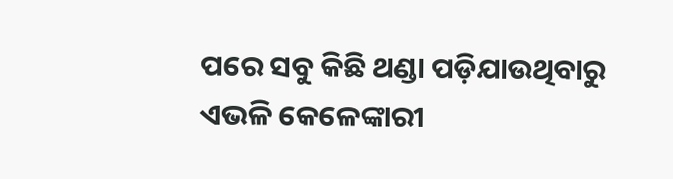ପରେ ସବୁ କିଛି ଥଣ୍ଡା ପଡ଼ିଯାଉଥିବାରୁ ଏଭଳି କେଳେଙ୍କାରୀ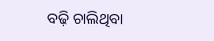ବଢ଼ି ଚାଲିଥିବା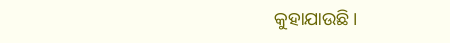କୁହାଯାଉଛି।